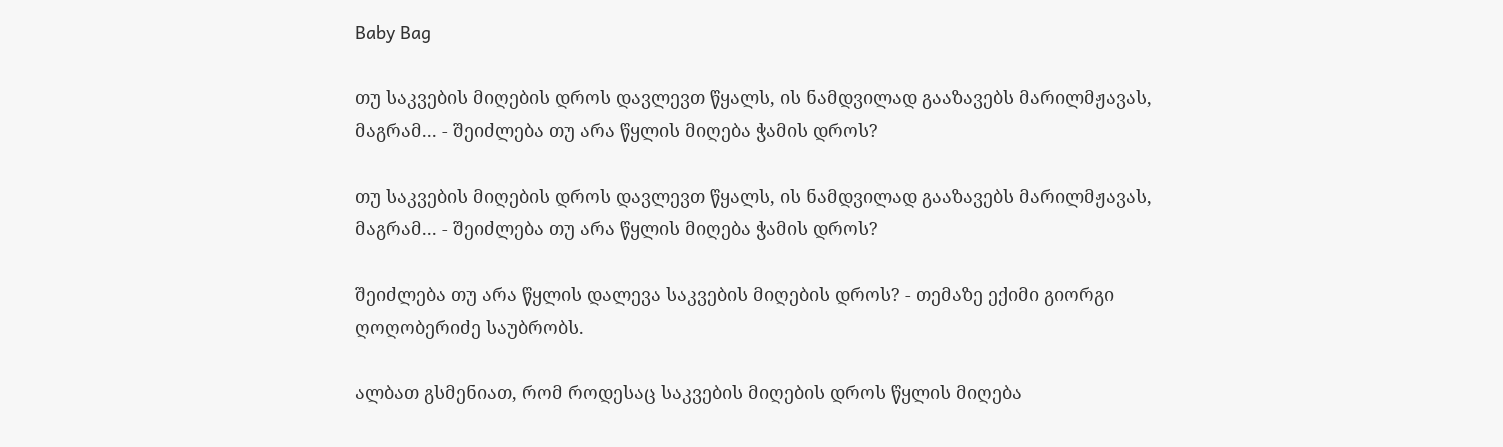Baby Bag

თუ საკვების მიღების დროს დავლევთ წყალს, ის ნამდვილად გააზავებს მარილმჟავას, მაგრამ... - შეიძლება თუ არა წყლის მიღება ჭამის დროს?

თუ საკვების მიღების დროს დავლევთ წყალს, ის ნამდვილად გააზავებს მარილმჟავას, მაგრამ... - შეიძლება თუ არა წყლის მიღება ჭამის დროს?

შეიძლება თუ არა წყლის დალევა საკვების მიღების დროს? - თემაზე ექიმი გიორგი ღოღობერიძე საუბრობს.

ალბათ გსმენიათ, რომ როდესაც საკვების მიღების დროს წყლის მიღება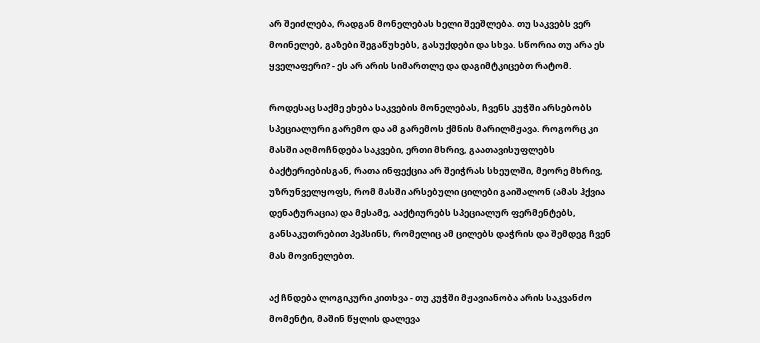არ შეიძლება, რადგან მონელებას ხელი შეეშლება. თუ საკვებს ვერ მოინელებ, გაზები შეგაწუხებს, გასუქდები და სხვა. სწორია თუ არა ეს ყველაფერი? - ეს არ არის სიმართლე და დაგიმტკიცებთ რატომ.

როდესაც საქმე ეხება საკვების მონელებას, ჩვენს კუჭში არსებობს სპეციალური გარემო და ამ გარემოს ქმნის მარილმჟავა. როგორც კი მასში აღმოჩნდება საკვები, ერთი მხრივ, გაათავისუფლებს ბაქტერიებისგან, რათა ინფექცია არ შეიჭრას სხეულში, მეორე მხრივ, უზრუნველყოფს, რომ მასში არსებული ცილები გაიშალონ (ამას ჰქვია დენატურაცია) და მესამე, ააქტიურებს სპეციალურ ფერმენტებს, განსაკუთრებით პეპსინს, რომელიც ამ ცილებს დაჭრის და შემდეგ ჩვენ მას მოვინელებთ.

აქ ჩნდება ლოგიკური კითხვა - თუ კუჭში მჟავიანობა არის საკვანძო მომენტი, მაშინ წყლის დალევა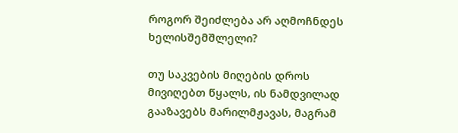როგორ შეიძლება არ აღმოჩნდეს ხელისშემშლელი?

თუ საკვების მიღების დროს მივიღებთ წყალს, ის ნამდვილად გააზავებს მარილმჟავას, მაგრამ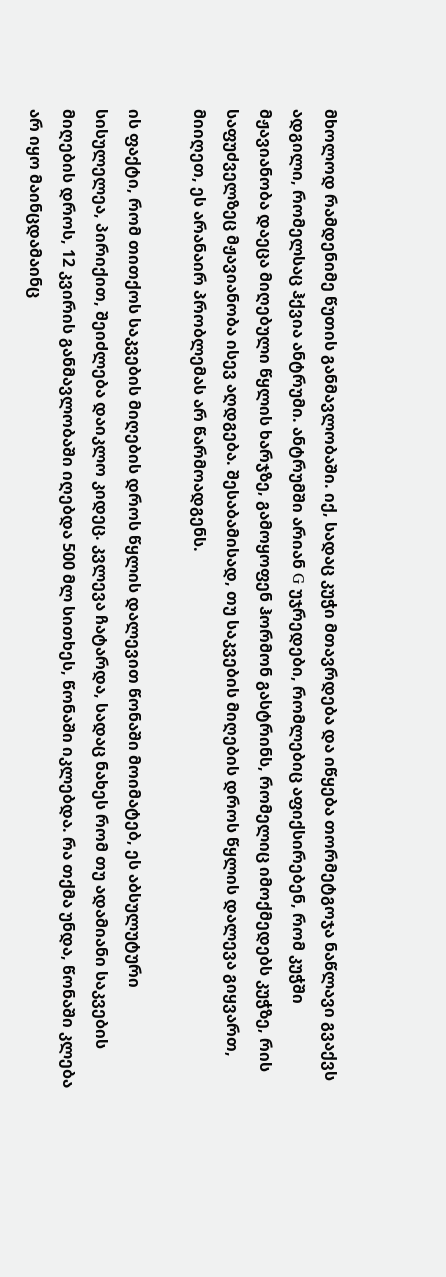მხოლოდ რამდენიმე წუთის განმავლობაში. იქ, სადაც კუჭი მთავრდება და იწყება თორმეტგოჯა ნაწლავი გვაქვს ადგილი, რომელსაც ჰქვია ანტრუმი. ანტრუმში არიან G უჯრედები, რომლებიც აფიქსირებენ, რომ კუჭში მჟავიანობა დაეცა მიღებული წყლის ხარჯზე, გამოყოფენ ჰორმონ გასტრინს, რომელიც იმოქმედებს კუჭზე, რის საფუძველზეც მჟავიანობა ისევ აღდგება. შესაბამისად, თუ საკვების მიღების დროს წყლის დალევა გიყვართ, მიიღეთ, ეს არანაირ პრობლემას არ წარმოადგენს.

ის ფაქტი, რომ თითქოს საკვების მიღების დროს წყლის დალევით წონაში მოიმატებ, ეს აბსულუტური სისულელეა, პირიქით, შეიძლება დაიკლო კიდეც. კვლევა ჩატარდა, სადაც ნახეს რომ თუ ადამიანი საკვების მიღების დროს, 12 კვირის განმავლობაში იღებდა 500 მლ სითხეს, წონაში იკლებდა. რა თქმა უნდა, წონაში კლება არ იყო მაინცდამაინც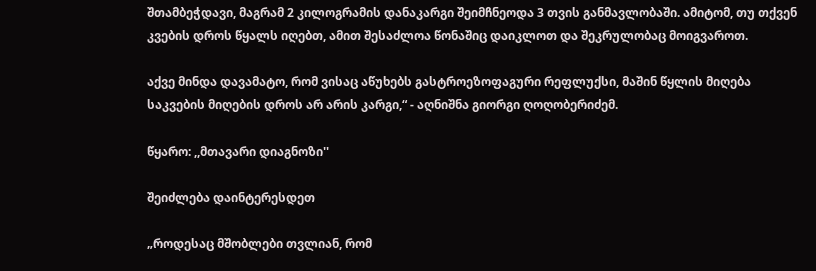შთამბეჭდავი, მაგრამ 2 კილოგრამის დანაკარგი შეიმჩნეოდა 3 თვის განმავლობაში. ამიტომ, თუ თქვენ კვების დროს წყალს იღებთ, ამით შესაძლოა წონაშიც დაიკლოთ და შეკრულობაც მოიგვაროთ.

აქვე მინდა დავამატო, რომ ვისაც აწუხებს გასტროეზოფაგური რეფლუქსი, მაშინ წყლის მიღება საკვების მიღების დროს არ არის კარგი,“ - აღნიშნა გიორგი ღოღობერიძემ.

წყარო: ,,მთავარი დიაგნოზი''

შეიძლება დაინტერესდეთ

„როდესაც მშობლები თვლიან, რომ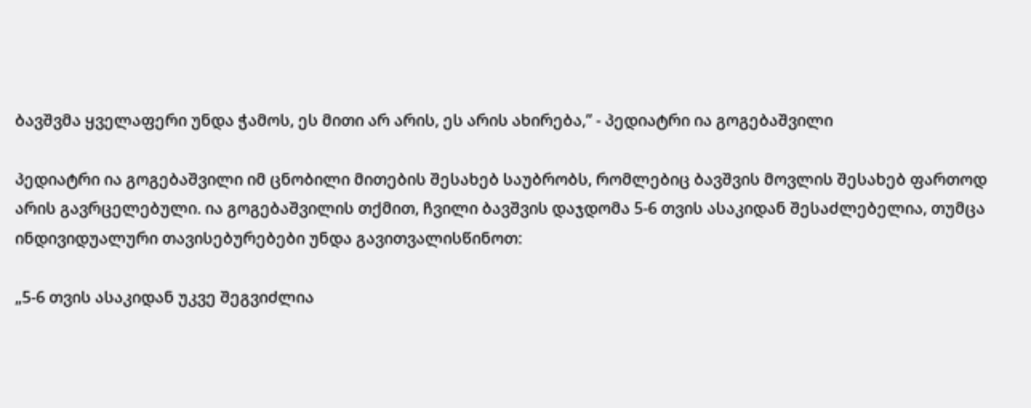ბავშვმა ყველაფერი უნდა ჭამოს, ეს მითი არ არის, ეს არის ახირება,” - პედიატრი ია გოგებაშვილი

პედიატრი ია გოგებაშვილი იმ ცნობილი მითების შესახებ საუბრობს, რომლებიც ბავშვის მოვლის შესახებ ფართოდ არის გავრცელებული. ია გოგებაშვილის თქმით, ჩვილი ბავშვის დაჯდომა 5-6 თვის ასაკიდან შესაძლებელია, თუმცა ინდივიდუალური თავისებურებები უნდა გავითვალისწინოთ:

„5-6 თვის ასაკიდან უკვე შეგვიძლია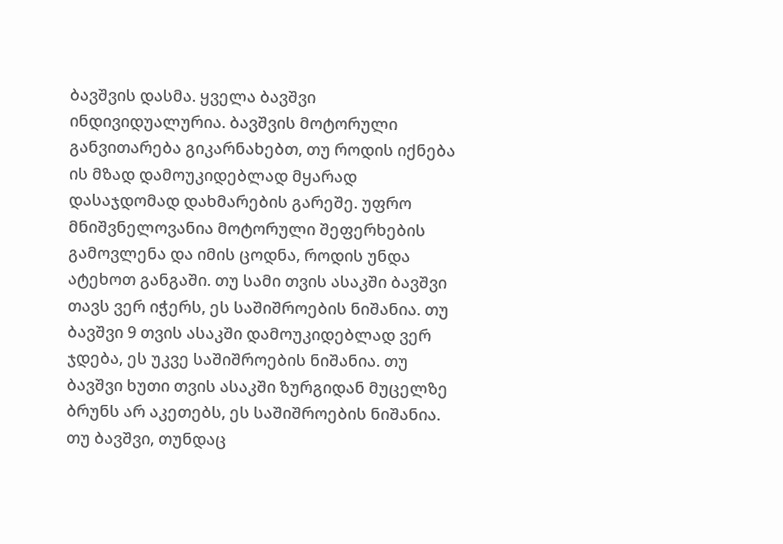ბავშვის დასმა. ყველა ბავშვი ინდივიდუალურია. ბავშვის მოტორული განვითარება გიკარნახებთ, თუ როდის იქნება ის მზად დამოუკიდებლად მყარად დასაჯდომად დახმარების გარეშე. უფრო მნიშვნელოვანია მოტორული შეფერხების გამოვლენა და იმის ცოდნა, როდის უნდა ატეხოთ განგაში. თუ სამი თვის ასაკში ბავშვი თავს ვერ იჭერს, ეს საშიშროების ნიშანია. თუ ბავშვი 9 თვის ასაკში დამოუკიდებლად ვერ ჯდება, ეს უკვე საშიშროების ნიშანია. თუ ბავშვი ხუთი თვის ასაკში ზურგიდან მუცელზე ბრუნს არ აკეთებს, ეს საშიშროების ნიშანია. თუ ბავშვი, თუნდაც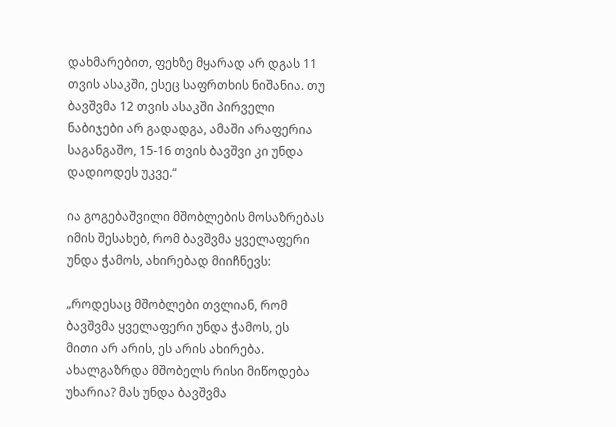დახმარებით, ფეხზე მყარად არ დგას 11 თვის ასაკში, ესეც საფრთხის ნიშანია. თუ ბავშვმა 12 თვის ასაკში პირველი ნაბიჯები არ გადადგა, ამაში არაფერია საგანგაშო, 15-16 თვის ბავშვი კი უნდა დადიოდეს უკვე.“

ია გოგებაშვილი მშობლების მოსაზრებას იმის შესახებ, რომ ბავშვმა ყველაფერი უნდა ჭამოს, ახირებად მიიჩნევს:

„როდესაც მშობლები თვლიან, რომ ბავშვმა ყველაფერი უნდა ჭამოს, ეს მითი არ არის, ეს არის ახირება. ახალგაზრდა მშობელს რისი მიწოდება უხარია? მას უნდა ბავშვმა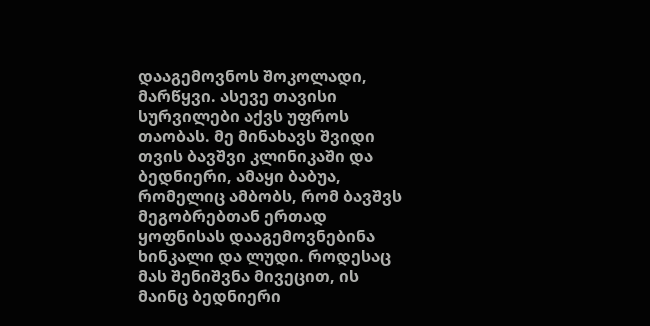დააგემოვნოს შოკოლადი, მარწყვი. ასევე თავისი სურვილები აქვს უფროს თაობას. მე მინახავს შვიდი თვის ბავშვი კლინიკაში და ბედნიერი, ამაყი ბაბუა, რომელიც ამბობს, რომ ბავშვს მეგობრებთან ერთად ყოფნისას დააგემოვნებინა ხინკალი და ლუდი. როდესაც მას შენიშვნა მივეცით, ის მაინც ბედნიერი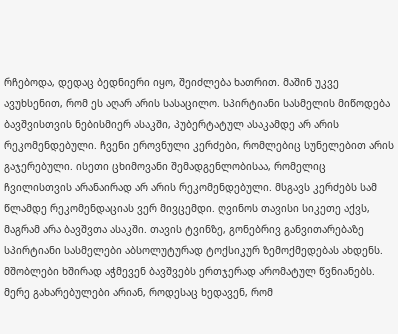რჩებოდა, დედაც ბედნიერი იყო, შეიძლება ხათრით. მაშინ უკვე ავუხსენით, რომ ეს აღარ არის სასაცილო. სპირტიანი სასმელის მიწოდება ბავშვისთვის ნებისმიერ ასაკში, პუბერტატულ ასაკამდე არ არის რეკომენდებული. ჩვენი ეროვნული კერძები, რომლებიც სუნელებით არის გაჯერებული. ისეთი ცხიმოვანი შემადგენლობისაა, რომელიც ჩვილისთვის არანაირად არ არის რეკომენდებული. მსგავს კერძებს სამ წლამდე რეკომენდაციას ვერ მივცემდი. ღვინოს თავისი სიკეთე აქვს, მაგრამ არა ბავშვთა ასაკში. თავის ტვინზე, გონებრივ განვითარებაზე სპირტიანი სასმელები აბსოლუტურად ტოქსიკურ ზემოქმედებას ახდენს. მშობლები ხშირად აჭმევენ ბავშვებს ერთჯერად არომატულ წვნიანებს. მერე გახარებულები არიან, როდესაც ხედავენ, რომ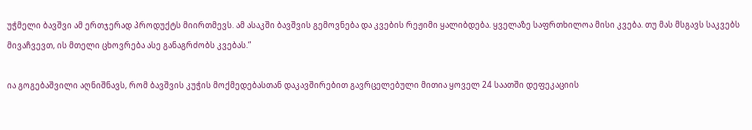უჭმელი ბავშვი ამ ერთჯერად პროდუქტს მიირთმევს. ამ ასაკში ბავშვის გემოვნება და კვების რეჟიმი ყალიბდება. ყველაზე საფრთხილოა მისი კვება. თუ მას მსგავს საკვებს მივაჩვევთ, ის მთელი ცხოვრება ასე განაგრძობს კვებას.“

ია გოგებაშვილი აღნიშნავს, რომ ბავშვის კუჭის მოქმედებასთან დაკავშირებით გავრცელებული მითია ყოველ 24 საათში დეფეკაციის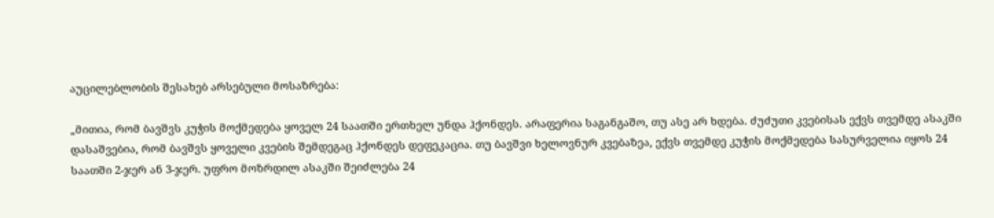აუცილებლობის შესახებ არსებული მოსაზრება:

„მითია, რომ ბავშვს კუჭის მოქმედება ყოველ 24 საათში ერთხელ უნდა ჰქონდეს. არაფერია საგანგაშო, თუ ასე არ ხდება. ძუძუთი კვებისას ექვს თვემდე ასაკში დასაშვებია, რომ ბავშვს ყოველი კვების შემდეგაც ჰქონდეს დეფეკაცია. თუ ბავშვი ხელოვნურ კვებაზეა, ექვს თვემდე კუჭის მოქმედება სასურველია იყოს 24 საათში 2-ჯერ ან 3-ჯერ. უფრო მოზრდილ ასაკში შეიძლება 24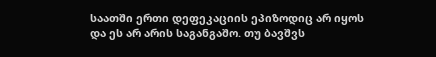საათში ერთი დეფეკაციის ეპიზოდიც არ იყოს და ეს არ არის საგანგაშო. თუ ბავშვს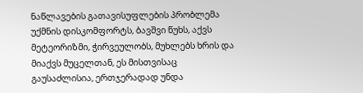ნაწლავების გათავისუფლების პრობლემა უქმნის დისკომფორტს, ბავშვი წუხს, აქვს მეტეორიზმი, ჭირვეულობს, მუხლებს ხრის და მიაქვს მუცელთან, ეს მისთვისაც გაუსაძლისია, ერთჯერადად უნდა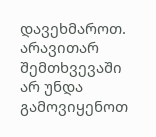დავეხმაროთ. არავითარ შემთხვევაში არ უნდა გამოვიყენოთ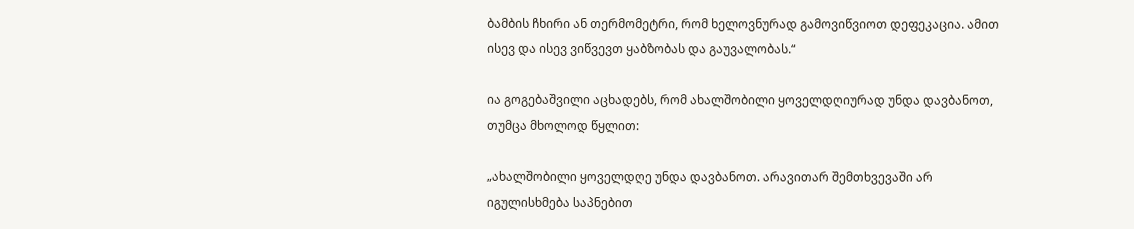ბამბის ჩხირი ან თერმომეტრი, რომ ხელოვნურად გამოვიწვიოთ დეფეკაცია. ამით ისევ და ისევ ვიწვევთ ყაბზობას და გაუვალობას.“

ია გოგებაშვილი აცხადებს, რომ ახალშობილი ყოველდღიურად უნდა დავბანოთ, თუმცა მხოლოდ წყლით:

„ახალშობილი ყოველდღე უნდა დავბანოთ. არავითარ შემთხვევაში არ იგულისხმება საპნებით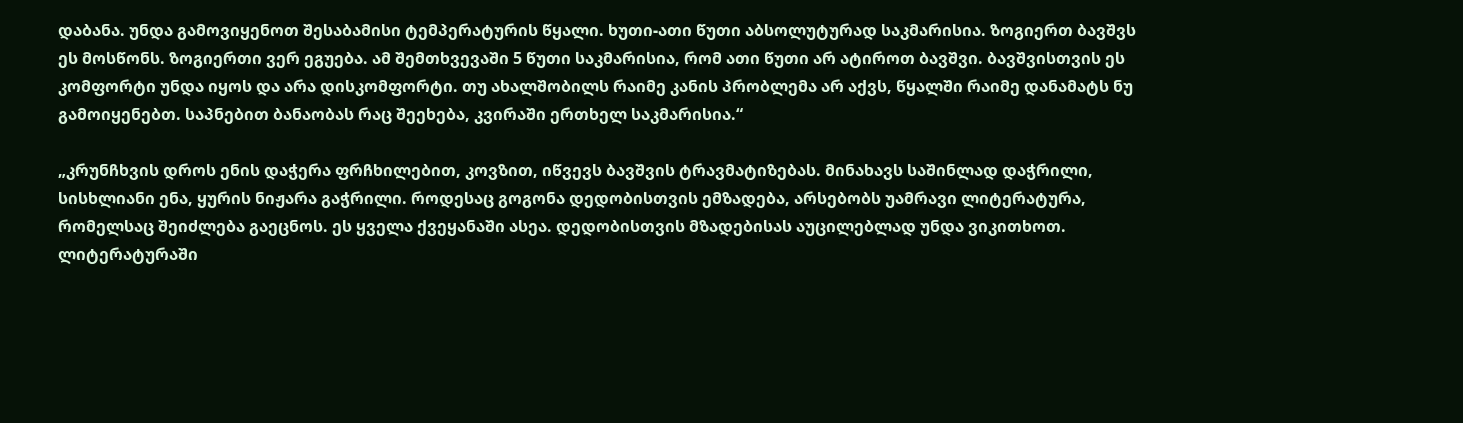დაბანა. უნდა გამოვიყენოთ შესაბამისი ტემპერატურის წყალი. ხუთი-ათი წუთი აბსოლუტურად საკმარისია. ზოგიერთ ბავშვს ეს მოსწონს. ზოგიერთი ვერ ეგუება. ამ შემთხვევაში 5 წუთი საკმარისია, რომ ათი წუთი არ ატიროთ ბავშვი. ბავშვისთვის ეს კომფორტი უნდა იყოს და არა დისკომფორტი. თუ ახალშობილს რაიმე კანის პრობლემა არ აქვს, წყალში რაიმე დანამატს ნუ გამოიყენებთ. საპნებით ბანაობას რაც შეეხება, კვირაში ერთხელ საკმარისია.“

„კრუნჩხვის დროს ენის დაჭერა ფრჩხილებით, კოვზით, იწვევს ბავშვის ტრავმატიზებას. მინახავს საშინლად დაჭრილი, სისხლიანი ენა, ყურის ნიჟარა გაჭრილი. როდესაც გოგონა დედობისთვის ემზადება, არსებობს უამრავი ლიტერატურა, რომელსაც შეიძლება გაეცნოს. ეს ყველა ქვეყანაში ასეა. დედობისთვის მზადებისას აუცილებლად უნდა ვიკითხოთ. ლიტერატურაში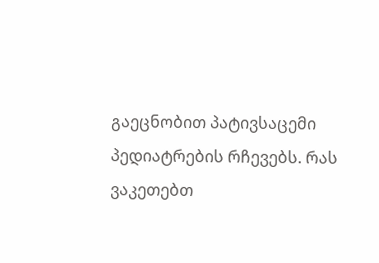გაეცნობით პატივსაცემი პედიატრების რჩევებს. რას ვაკეთებთ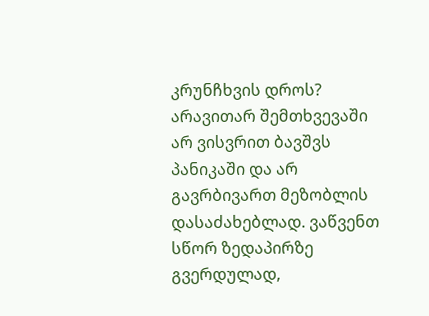კრუნჩხვის დროს? არავითარ შემთხვევაში არ ვისვრით ბავშვს პანიკაში და არ გავრბივართ მეზობლის დასაძახებლად. ვაწვენთ სწორ ზედაპირზე გვერდულად,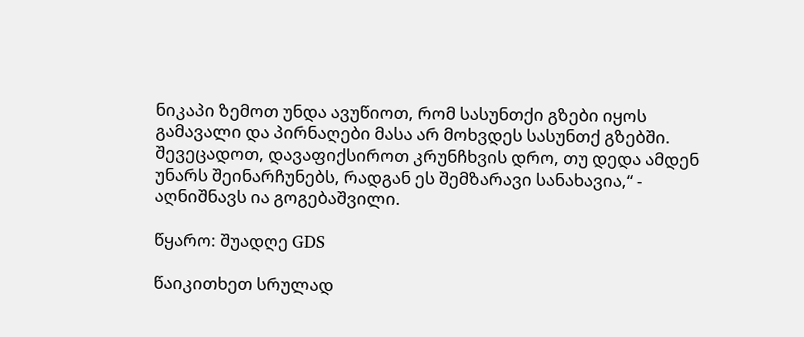ნიკაპი ზემოთ უნდა ავუწიოთ, რომ სასუნთქი გზები იყოს გამავალი და პირნაღები მასა არ მოხვდეს სასუნთქ გზებში. შევეცადოთ, დავაფიქსიროთ კრუნჩხვის დრო, თუ დედა ამდენ უნარს შეინარჩუნებს, რადგან ეს შემზარავი სანახავია,“ - აღნიშნავს ია გოგებაშვილი.

წყარო: შუადღე GDS

წაიკითხეთ სრულად